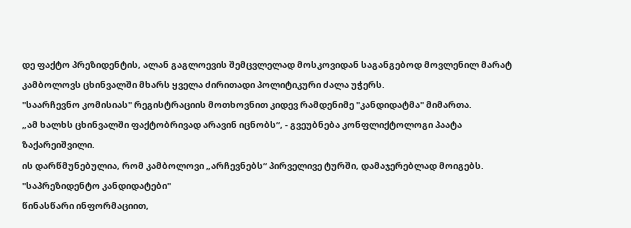დე ფაქტო პრეზიდენტის, ალან გაგლოევის შემცვლელად მოსკოვიდან საგანგებოდ მოვლენილ მარატ კამბოლოვს ცხინვალში მხარს ყველა ძირითადი პოლიტიკური ძალა უჭერს.
"საარჩევნო კომისიას" რეგისტრაციის მოთხოვნით კიდევ რამდენიმე "კანდიდატმა" მიმართა.
„ამ ხალხს ცხინვალში ფაქტობრივად არავინ იცნობს“, - გვეუბნება კონფლიქტოლოგი პაატა ზაქარეიშვილი.
ის დარწმუნებულია, რომ კამბოლოვი „არჩევნებს“ პირველივე ტურში, დამაჯერებლად მოიგებს.
"საპრეზიდენტო კანდიდატები"
წინასწარი ინფორმაციით,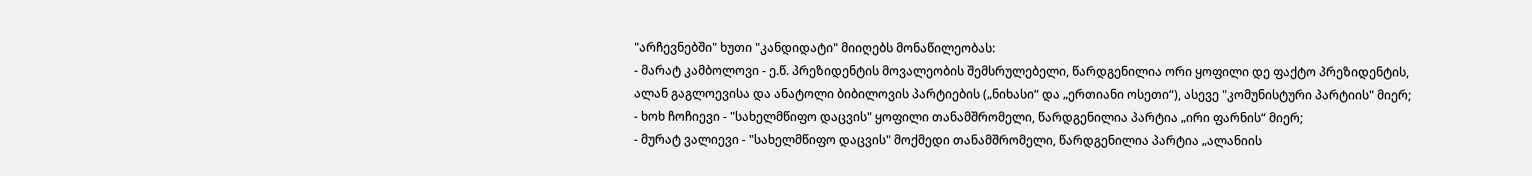"არჩევნებში" ხუთი "კანდიდატი" მიიღებს მონაწილეობას:
- მარატ კამბოლოვი - ე.წ. პრეზიდენტის მოვალეობის შემსრულებელი, წარდგენილია ორი ყოფილი დე ფაქტო პრეზიდენტის, ალან გაგლოევისა და ანატოლი ბიბილოვის პარტიების („ნიხასი“ და „ერთიანი ოსეთი“), ასევე "კომუნისტური პარტიის" მიერ;
- ხოხ ჩოჩიევი - "სახელმწიფო დაცვის" ყოფილი თანამშრომელი, წარდგენილია პარტია „ირი ფარნის“ მიერ;
- მურატ ვალიევი - "სახელმწიფო დაცვის" მოქმედი თანამშრომელი, წარდგენილია პარტია „ალანიის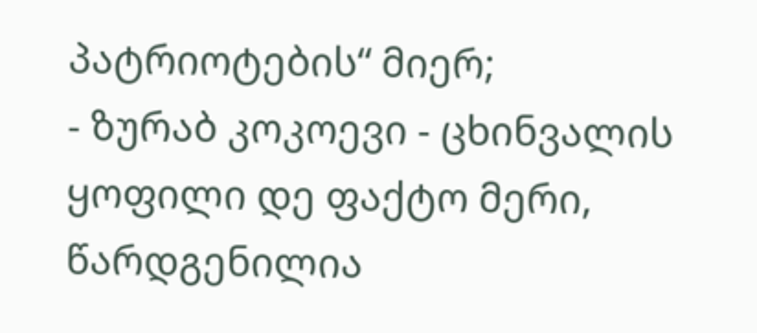პატრიოტების“ მიერ;
- ზურაბ კოკოევი - ცხინვალის ყოფილი დე ფაქტო მერი, წარდგენილია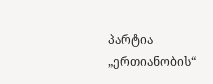პარტია „ერთიანობის“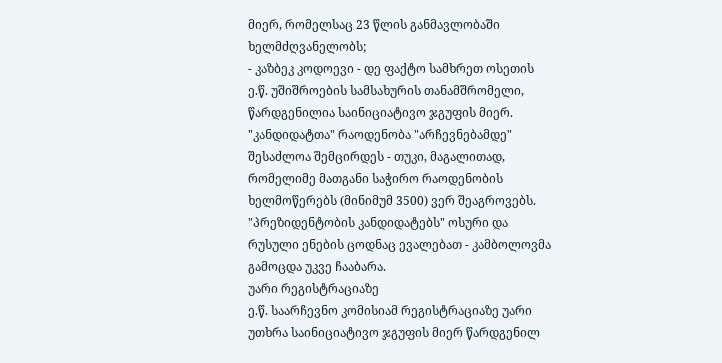მიერ, რომელსაც 23 წლის განმავლობაში ხელმძღვანელობს;
- კაზბეკ კოდოევი - დე ფაქტო სამხრეთ ოსეთის ე.წ. უშიშროების სამსახურის თანამშრომელი, წარდგენილია საინიციატივო ჯგუფის მიერ.
"კანდიდატთა" რაოდენობა "არჩევნებამდე" შესაძლოა შემცირდეს - თუკი, მაგალითად, რომელიმე მათგანი საჭირო რაოდენობის ხელმოწერებს (მინიმუმ 3500) ვერ შეაგროვებს.
"პრეზიდენტობის კანდიდატებს" ოსური და რუსული ენების ცოდნაც ევალებათ - კამბოლოვმა გამოცდა უკვე ჩააბარა.
უარი რეგისტრაციაზე
ე.წ. საარჩევნო კომისიამ რეგისტრაციაზე უარი უთხრა საინიციატივო ჯგუფის მიერ წარდგენილ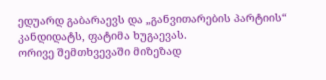ედუარდ გაბარაევს და „განვითარების პარტიის“ კანდიდატს, ფატიმა ხუგაევას.
ორივე შემთხვევაში მიზეზად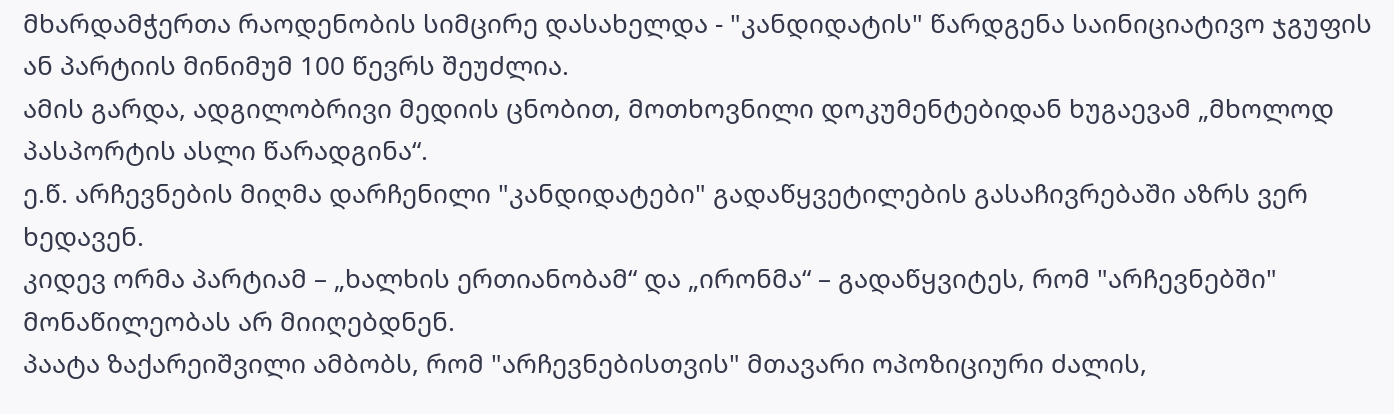მხარდამჭერთა რაოდენობის სიმცირე დასახელდა - "კანდიდატის" წარდგენა საინიციატივო ჯგუფის ან პარტიის მინიმუმ 100 წევრს შეუძლია.
ამის გარდა, ადგილობრივი მედიის ცნობით, მოთხოვნილი დოკუმენტებიდან ხუგაევამ „მხოლოდ პასპორტის ასლი წარადგინა“.
ე.წ. არჩევნების მიღმა დარჩენილი "კანდიდატები" გადაწყვეტილების გასაჩივრებაში აზრს ვერ ხედავენ.
კიდევ ორმა პარტიამ – „ხალხის ერთიანობამ“ და „ირონმა“ – გადაწყვიტეს, რომ "არჩევნებში" მონაწილეობას არ მიიღებდნენ.
პაატა ზაქარეიშვილი ამბობს, რომ "არჩევნებისთვის" მთავარი ოპოზიციური ძალის,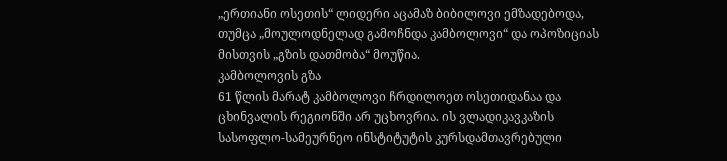„ერთიანი ოსეთის“ ლიდერი აცამაზ ბიბილოვი ემზადებოდა, თუმცა „მოულოდნელად გამოჩნდა კამბოლოვი“ და ოპოზიციას მისთვის „გზის დათმობა“ მოუწია.
კამბოლოვის გზა
61 წლის მარატ კამბოლოვი ჩრდილოეთ ოსეთიდანაა და ცხინვალის რეგიონში არ უცხოვრია. ის ვლადიკავკაზის სასოფლო-სამეურნეო ინსტიტუტის კურსდამთავრებული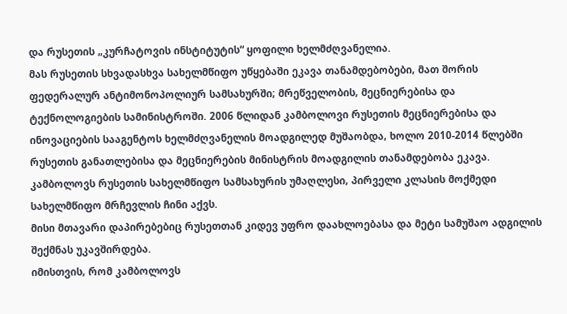და რუსეთის „კურჩატოვის ინსტიტუტის“ ყოფილი ხელმძღვანელია.
მას რუსეთის სხვადასხვა სახელმწიფო უწყებაში ეკავა თანამდებობები, მათ შორის ფედერალურ ანტიმონოპოლიურ სამსახურში; მრეწველობის, მეცნიერებისა და ტექნოლოგიების სამინისტროში. 2006 წლიდან კამბოლოვი რუსეთის მეცნიერებისა და ინოვაციების სააგენტოს ხელმძღვანელის მოადგილედ მუშაობდა, ხოლო 2010-2014 წლებში რუსეთის განათლებისა და მეცნიერების მინისტრის მოადგილის თანამდებობა ეკავა.
კამბოლოვს რუსეთის სახელმწიფო სამსახურის უმაღლესი, პირველი კლასის მოქმედი სახელმწიფო მრჩევლის ჩინი აქვს.
მისი მთავარი დაპირებებიც რუსეთთან კიდევ უფრო დაახლოებასა და მეტი სამუშაო ადგილის შექმნას უკავშირდება.
იმისთვის, რომ კამბოლოვს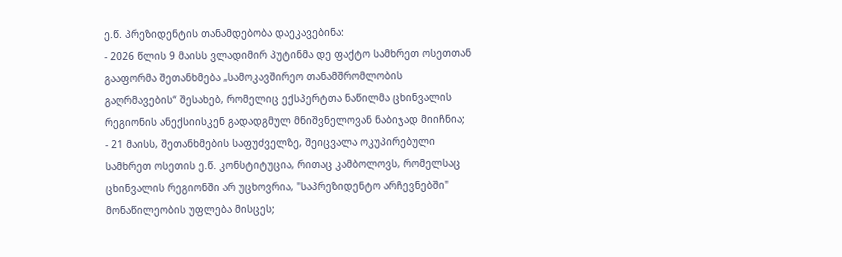ე.წ. პრეზიდენტის თანამდებობა დაეკავებინა:
- 2026 წლის 9 მაისს ვლადიმირ პუტინმა დე ფაქტო სამხრეთ ოსეთთან გააფორმა შეთანხმება „სამოკავშირეო თანამშრომლობის გაღრმავების“ შესახებ, რომელიც ექსპერტთა ნაწილმა ცხინვალის რეგიონის ანექსიისკენ გადადგმულ მნიშვნელოვან ნაბიჯად მიიჩნია;
- 21 მაისს, შეთანხმების საფუძველზე, შეიცვალა ოკუპირებული სამხრეთ ოსეთის ე.წ. კონსტიტუცია, რითაც კამბოლოვს, რომელსაც ცხინვალის რეგიონში არ უცხოვრია, "საპრეზიდენტო არჩევნებში" მონაწილეობის უფლება მისცეს;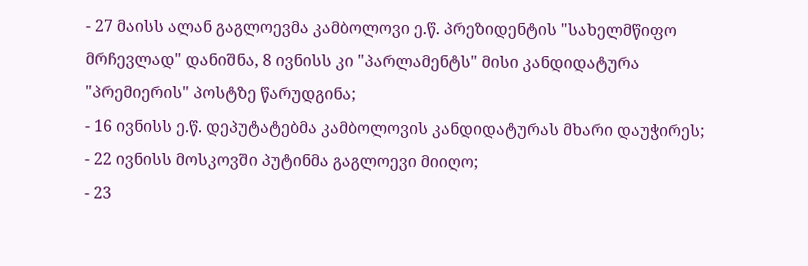- 27 მაისს ალან გაგლოევმა კამბოლოვი ე.წ. პრეზიდენტის "სახელმწიფო მრჩევლად" დანიშნა, 8 ივნისს კი "პარლამენტს" მისი კანდიდატურა "პრემიერის" პოსტზე წარუდგინა;
- 16 ივნისს ე.წ. დეპუტატებმა კამბოლოვის კანდიდატურას მხარი დაუჭირეს;
- 22 ივნისს მოსკოვში პუტინმა გაგლოევი მიიღო;
- 23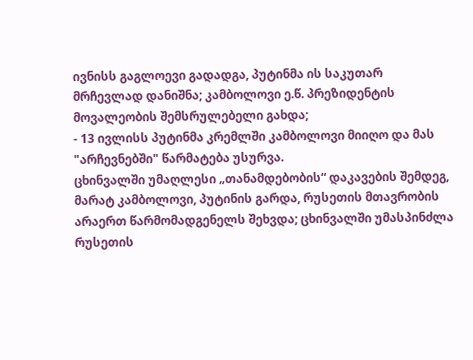ივნისს გაგლოევი გადადგა, პუტინმა ის საკუთარ მრჩევლად დანიშნა; კამბოლოვი ე.წ. პრეზიდენტის მოვალეობის შემსრულებელი გახდა;
- 13 ივლისს პუტინმა კრემლში კამბოლოვი მიიღო და მას "არჩევნებში" წარმატება უსურვა.
ცხინვალში უმაღლესი „თანამდებობის“ დაკავების შემდეგ, მარატ კამბოლოვი, პუტინის გარდა, რუსეთის მთავრობის არაერთ წარმომადგენელს შეხვდა; ცხინვალში უმასპინძლა რუსეთის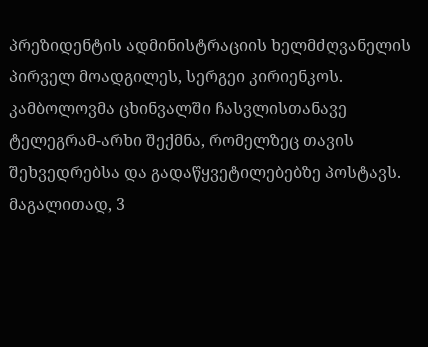პრეზიდენტის ადმინისტრაციის ხელმძღვანელის პირველ მოადგილეს, სერგეი კირიენკოს.
კამბოლოვმა ცხინვალში ჩასვლისთანავე ტელეგრამ-არხი შექმნა, რომელზეც თავის შეხვედრებსა და გადაწყვეტილებებზე პოსტავს.
მაგალითად, 3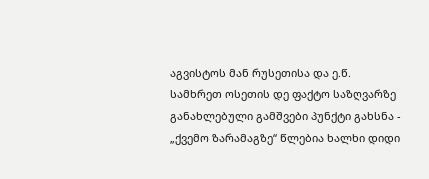აგვისტოს მან რუსეთისა და ე.წ. სამხრეთ ოსეთის დე ფაქტო საზღვარზე განახლებული გამშვები პუნქტი გახსნა - „ქვემო ზარამაგზე“ წლებია ხალხი დიდი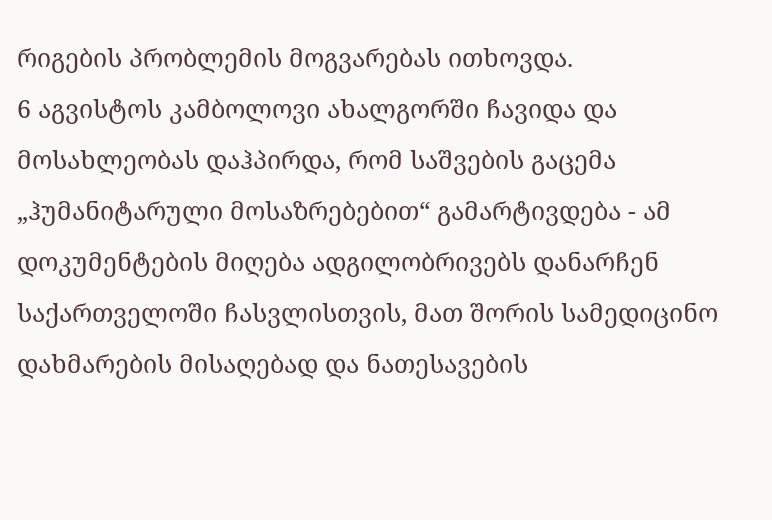რიგების პრობლემის მოგვარებას ითხოვდა.
6 აგვისტოს კამბოლოვი ახალგორში ჩავიდა და მოსახლეობას დაჰპირდა, რომ საშვების გაცემა „ჰუმანიტარული მოსაზრებებით“ გამარტივდება - ამ დოკუმენტების მიღება ადგილობრივებს დანარჩენ საქართველოში ჩასვლისთვის, მათ შორის სამედიცინო დახმარების მისაღებად და ნათესავების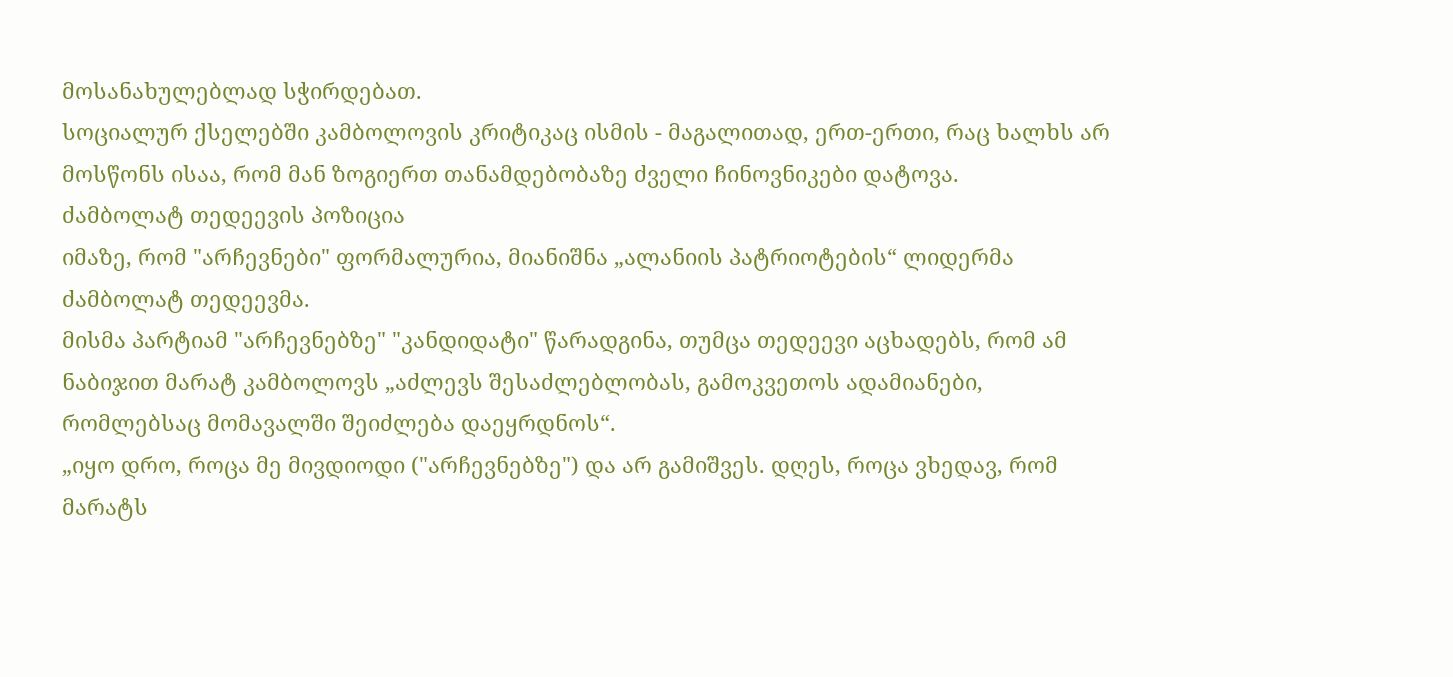მოსანახულებლად სჭირდებათ.
სოციალურ ქსელებში კამბოლოვის კრიტიკაც ისმის - მაგალითად, ერთ-ერთი, რაც ხალხს არ მოსწონს ისაა, რომ მან ზოგიერთ თანამდებობაზე ძველი ჩინოვნიკები დატოვა.
ძამბოლატ თედეევის პოზიცია
იმაზე, რომ "არჩევნები" ფორმალურია, მიანიშნა „ალანიის პატრიოტების“ ლიდერმა ძამბოლატ თედეევმა.
მისმა პარტიამ "არჩევნებზე" "კანდიდატი" წარადგინა, თუმცა თედეევი აცხადებს, რომ ამ ნაბიჯით მარატ კამბოლოვს „აძლევს შესაძლებლობას, გამოკვეთოს ადამიანები, რომლებსაც მომავალში შეიძლება დაეყრდნოს“.
„იყო დრო, როცა მე მივდიოდი ("არჩევნებზე") და არ გამიშვეს. დღეს, როცა ვხედავ, რომ მარატს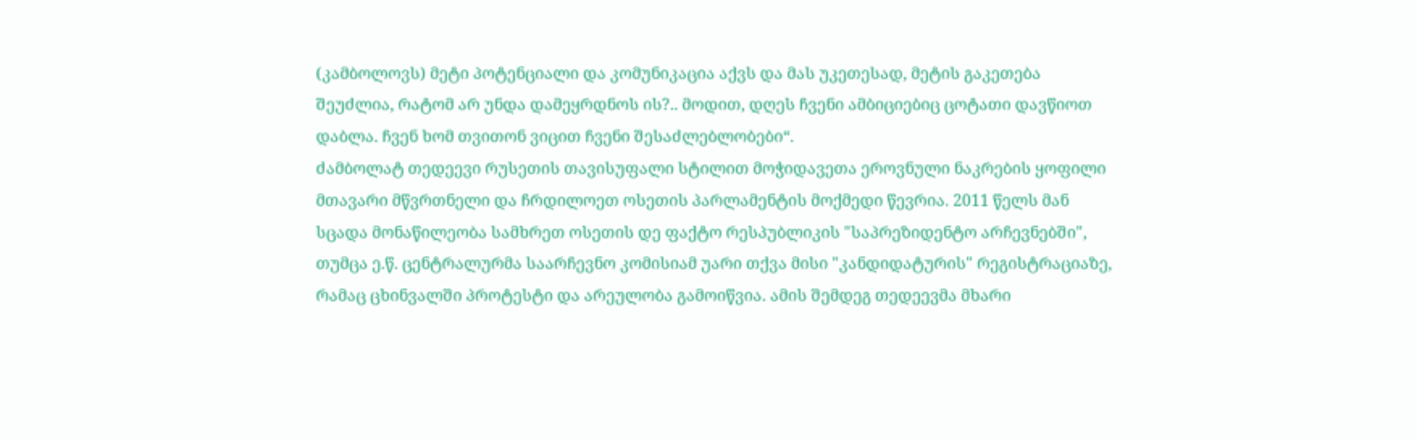(კამბოლოვს) მეტი პოტენციალი და კომუნიკაცია აქვს და მას უკეთესად, მეტის გაკეთება შეუძლია, რატომ არ უნდა დამეყრდნოს ის?.. მოდით, დღეს ჩვენი ამბიციებიც ცოტათი დავწიოთ დაბლა. ჩვენ ხომ თვითონ ვიცით ჩვენი შესაძლებლობები“.
ძამბოლატ თედეევი რუსეთის თავისუფალი სტილით მოჭიდავეთა ეროვნული ნაკრების ყოფილი მთავარი მწვრთნელი და ჩრდილოეთ ოსეთის პარლამენტის მოქმედი წევრია. 2011 წელს მან სცადა მონაწილეობა სამხრეთ ოსეთის დე ფაქტო რესპუბლიკის "საპრეზიდენტო არჩევნებში", თუმცა ე.წ. ცენტრალურმა საარჩევნო კომისიამ უარი თქვა მისი "კანდიდატურის" რეგისტრაციაზე, რამაც ცხინვალში პროტესტი და არეულობა გამოიწვია. ამის შემდეგ თედეევმა მხარი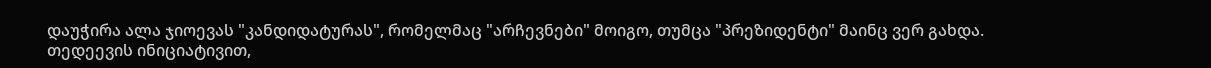დაუჭირა ალა ჯიოევას "კანდიდატურას", რომელმაც "არჩევნები" მოიგო, თუმცა "პრეზიდენტი" მაინც ვერ გახდა.
თედეევის ინიციატივით,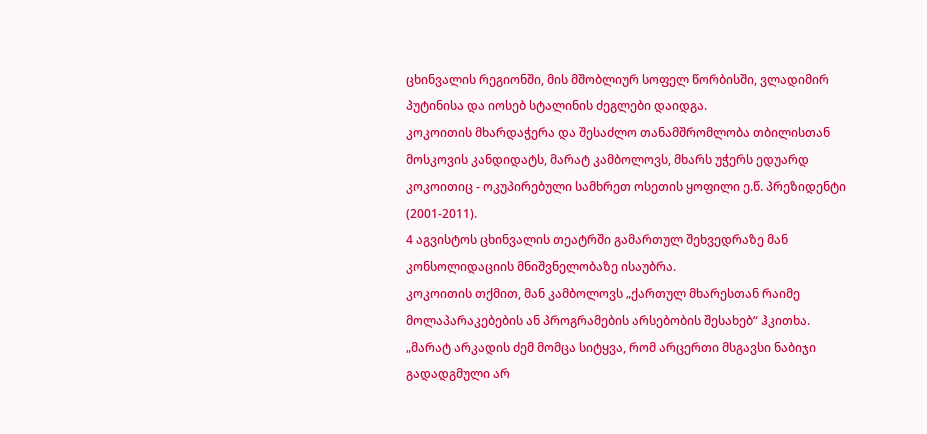ცხინვალის რეგიონში, მის მშობლიურ სოფელ წორბისში, ვლადიმირ პუტინისა და იოსებ სტალინის ძეგლები დაიდგა.
კოკოითის მხარდაჭერა და შესაძლო თანამშრომლობა თბილისთან
მოსკოვის კანდიდატს, მარატ კამბოლოვს, მხარს უჭერს ედუარდ კოკოითიც - ოკუპირებული სამხრეთ ოსეთის ყოფილი ე.წ. პრეზიდენტი (2001-2011).
4 აგვისტოს ცხინვალის თეატრში გამართულ შეხვედრაზე მან კონსოლიდაციის მნიშვნელობაზე ისაუბრა.
კოკოითის თქმით, მან კამბოლოვს „ქართულ მხარესთან რაიმე მოლაპარაკებების ან პროგრამების არსებობის შესახებ“ ჰკითხა.
„მარატ არკადის ძემ მომცა სიტყვა, რომ არცერთი მსგავსი ნაბიჯი გადადგმული არ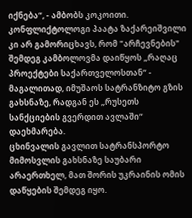იქნება“, - ამბობს კოკოითი.
კონფლიქტოლოგი პაატა ზაქარეიშვილი კი არ გამორიცხავს, რომ "არჩევნების" შემდეგ კამბოლოვმა დაიწყოს „რაღაც პროექტები საქართველოსთან“ - მაგალითად, იმუშაოს სატრანზიტო გზის გახსნაზე, რადგან ეს „რუსეთს სანქციების გვერდით ავლაში“ დაეხმარება.
ცხინვალის გავლით სატრანსპორტო მიმოსვლის გახსნაზე საუბარი არაერთხელ, მათ შორის უკრაინის ომის დაწყების შემდეგ იყო.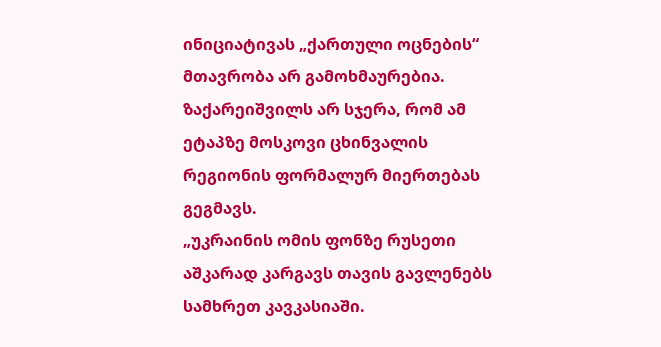ინიციატივას „ქართული ოცნების“ მთავრობა არ გამოხმაურებია.
ზაქარეიშვილს არ სჯერა, რომ ამ ეტაპზე მოსკოვი ცხინვალის რეგიონის ფორმალურ მიერთებას გეგმავს.
„უკრაინის ომის ფონზე რუსეთი აშკარად კარგავს თავის გავლენებს სამხრეთ კავკასიაში.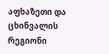აფხაზეთი და ცხინვალის რეგიონი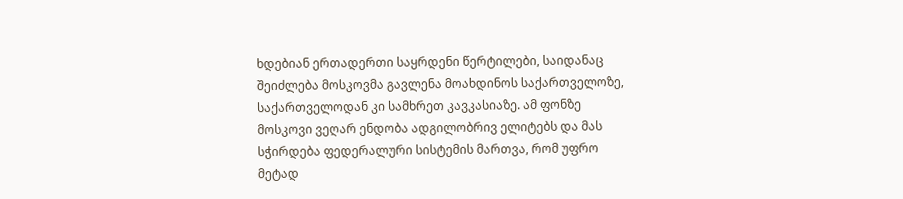ხდებიან ერთადერთი საყრდენი წერტილები, საიდანაც შეიძლება მოსკოვმა გავლენა მოახდინოს საქართველოზე, საქართველოდან კი სამხრეთ კავკასიაზე. ამ ფონზე მოსკოვი ვეღარ ენდობა ადგილობრივ ელიტებს და მას სჭირდება ფედერალური სისტემის მართვა, რომ უფრო მეტად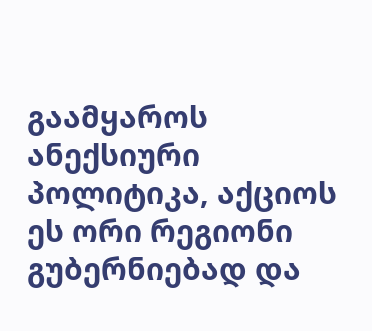გაამყაროს ანექსიური პოლიტიკა, აქციოს ეს ორი რეგიონი გუბერნიებად და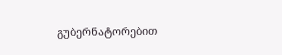გუბერნატორებით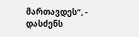მართავდეს“, - დასძენს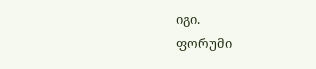იგი.
ფორუმი